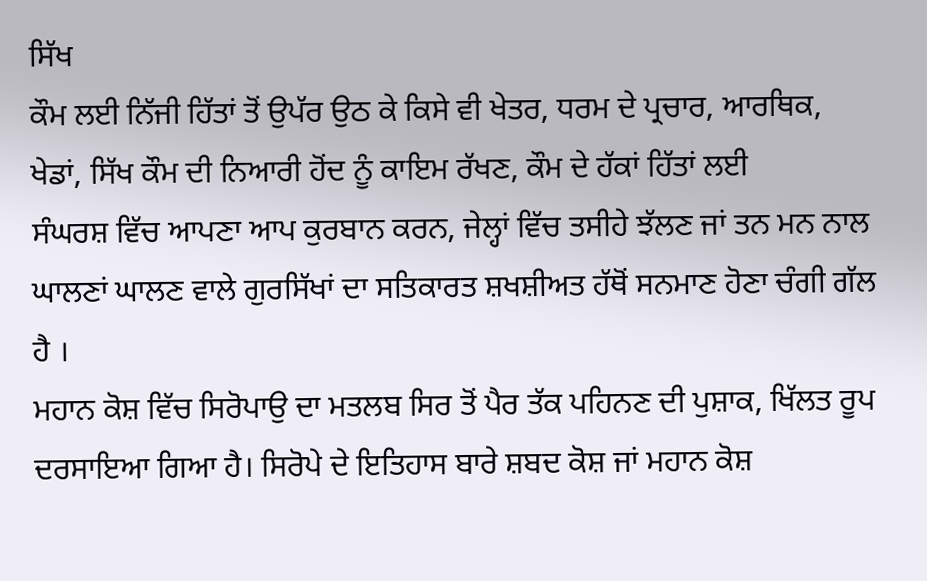ਸਿੱਖ
ਕੌਮ ਲਈ ਨਿੱਜੀ ਹਿੱਤਾਂ ਤੋਂ ਉਪੱਰ ਉਠ ਕੇ ਕਿਸੇ ਵੀ ਖੇਤਰ, ਧਰਮ ਦੇ ਪ੍ਰਚਾਰ, ਆਰਥਿਕ,
ਖੇਡਾਂ, ਸਿੱਖ ਕੌਮ ਦੀ ਨਿਆਰੀ ਹੋਂਦ ਨੂੰ ਕਾਇਮ ਰੱਖਣ, ਕੌਮ ਦੇ ਹੱਕਾਂ ਹਿੱਤਾਂ ਲਈ
ਸੰਘਰਸ਼ ਵਿੱਚ ਆਪਣਾ ਆਪ ਕੁਰਬਾਨ ਕਰਨ, ਜੇਲ੍ਹਾਂ ਵਿੱਚ ਤਸੀਹੇ ਝੱਲਣ ਜਾਂ ਤਨ ਮਨ ਨਾਲ
ਘਾਲਣਾਂ ਘਾਲਣ ਵਾਲੇ ਗੁਰਸਿੱਖਾਂ ਦਾ ਸਤਿਕਾਰਤ ਸ਼ਖਸ਼ੀਅਤ ਹੱਥੋਂ ਸਨਮਾਣ ਹੋਣਾ ਚੰਗੀ ਗੱਲ
ਹੈ ।
ਮਹਾਨ ਕੋਸ਼ ਵਿੱਚ ਸਿਰੋਪਾਉ ਦਾ ਮਤਲਬ ਸਿਰ ਤੋਂ ਪੈਰ ਤੱਕ ਪਹਿਨਣ ਦੀ ਪੁਸ਼ਾਕ, ਖਿੱਲਤ ਰੂਪ
ਦਰਸਾਇਆ ਗਿਆ ਹੈ। ਸਿਰੋਪੇ ਦੇ ਇਤਿਹਾਸ ਬਾਰੇ ਸ਼ਬਦ ਕੋਸ਼ ਜਾਂ ਮਹਾਨ ਕੋਸ਼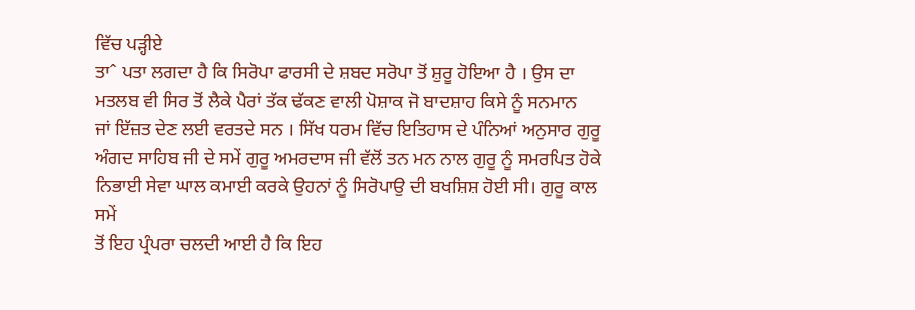ਵਿੱਚ ਪੜ੍ਹੀਏ
ਤਾˆ ਪਤਾ ਲਗਦਾ ਹੈ ਕਿ ਸਿਰੋਪਾ ਫਾਰਸੀ ਦੇ ਸ਼ਬਦ ਸਰੋਪਾ ਤੋਂ ਸ਼ੁਰੂ ਹੋਇਆ ਹੈ । ਉਸ ਦਾ
ਮਤਲਬ ਵੀ ਸਿਰ ਤੋਂ ਲੈਕੇ ਪੈਰਾਂ ਤੱਕ ਢੱਕਣ ਵਾਲੀ ਪੋਸ਼ਾਕ ਜੋ ਬਾਦਸ਼ਾਹ ਕਿਸੇ ਨੂੰ ਸਨਮਾਨ
ਜਾਂ ਇੱਜ਼ਤ ਦੇਣ ਲਈ ਵਰਤਦੇ ਸਨ । ਸਿੱਖ ਧਰਮ ਵਿੱਚ ਇਤਿਹਾਸ ਦੇ ਪੰਨਿਆਂ ਅਨੁਸਾਰ ਗੁਰੂ
ਅੰਗਦ ਸਾਹਿਬ ਜੀ ਦੇ ਸਮੇਂ ਗੁਰੂ ਅਮਰਦਾਸ ਜੀ ਵੱਲੋਂ ਤਨ ਮਨ ਨਾਲ ਗੁਰੂ ਨੂੰ ਸਮਰਪਿਤ ਹੋਕੇ
ਨਿਭਾਈ ਸੇਵਾ ਘਾਲ ਕਮਾਈ ਕਰਕੇ ਉਹਨਾਂ ਨੂੰ ਸਿਰੋਪਾਉ ਦੀ ਬਖਸ਼ਿਸ਼ ਹੋਈ ਸੀ। ਗੁਰੂ ਕਾਲ ਸਮੇਂ
ਤੋਂ ਇਹ ਪ੍ਰੰਪਰਾ ਚਲਦੀ ਆਈ ਹੈ ਕਿ ਇਹ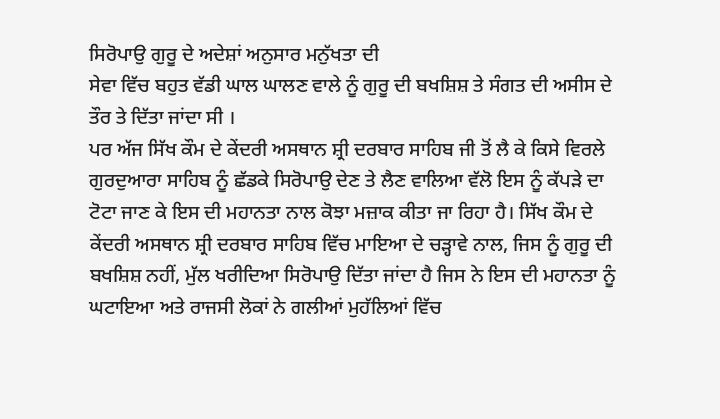ਸਿਰੋਪਾਉ ਗੁਰੂ ਦੇ ਅਦੇਸ਼ਾਂ ਅਨੁਸਾਰ ਮਨੁੱਖਤਾ ਦੀ
ਸੇਵਾ ਵਿੱਚ ਬਹੁਤ ਵੱਡੀ ਘਾਲ ਘਾਲਣ ਵਾਲੇ ਨੂੰ ਗੁਰੂ ਦੀ ਬਖਸ਼ਿਸ਼ ਤੇ ਸੰਗਤ ਦੀ ਅਸੀਸ ਦੇ
ਤੌਰ ਤੇ ਦਿੱਤਾ ਜਾਂਦਾ ਸੀ ।
ਪਰ ਅੱਜ ਸਿੱਖ ਕੌਮ ਦੇ ਕੇਂਦਰੀ ਅਸਥਾਨ ਸ਼੍ਰੀ ਦਰਬਾਰ ਸਾਹਿਬ ਜੀ ਤੋਂ ਲੈ ਕੇ ਕਿਸੇ ਵਿਰਲੇ
ਗੁਰਦੁਆਰਾ ਸਾਹਿਬ ਨੂੰ ਛੱਡਕੇ ਸਿਰੋਪਾਉ ਦੇਣ ਤੇ ਲੈਣ ਵਾਲਿਆ ਵੱਲੋ ਇਸ ਨੂੰ ਕੱਪੜੇ ਦਾ
ਟੋਟਾ ਜਾਣ ਕੇ ਇਸ ਦੀ ਮਹਾਨਤਾ ਨਾਲ ਕੋਝਾ ਮਜ਼ਾਕ ਕੀਤਾ ਜਾ ਰਿਹਾ ਹੈ। ਸਿੱਖ ਕੌਮ ਦੇ
ਕੇਂਦਰੀ ਅਸਥਾਨ ਸ਼੍ਰੀ ਦਰਬਾਰ ਸਾਹਿਬ ਵਿੱਚ ਮਾਇਆ ਦੇ ਚੜ੍ਹਾਵੇ ਨਾਲ, ਜਿਸ ਨੂੰ ਗੁਰੂ ਦੀ
ਬਖਸ਼ਿਸ਼ ਨਹੀਂ, ਮੁੱਲ ਖਰੀਦਿਆ ਸਿਰੋਪਾਉ ਦਿੱਤਾ ਜਾਂਦਾ ਹੈ ਜਿਸ ਨੇ ਇਸ ਦੀ ਮਹਾਨਤਾ ਨੂੰ
ਘਟਾਇਆ ਅਤੇ ਰਾਜਸੀ ਲੋਕਾਂ ਨੇ ਗਲੀਆਂ ਮੁਹੱਲਿਆਂ ਵਿੱਚ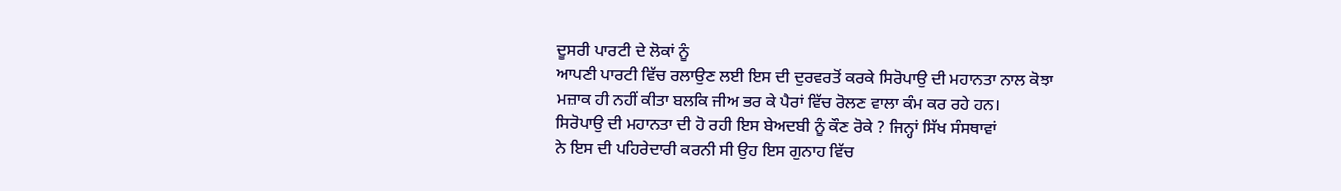ਦੂਸਰੀ ਪਾਰਟੀ ਦੇ ਲੋਕਾਂ ਨੂੰ
ਆਪਣੀ ਪਾਰਟੀ ਵਿੱਚ ਰਲਾਉਣ ਲਈ ਇਸ ਦੀ ਦੁਰਵਰਤੋਂ ਕਰਕੇ ਸਿਰੋਪਾਉ ਦੀ ਮਹਾਨਤਾ ਨਾਲ ਕੋਝਾ
ਮਜ਼ਾਕ ਹੀ ਨਹੀਂ ਕੀਤਾ ਬਲਕਿ ਜੀਅ ਭਰ ਕੇ ਪੈਰਾਂ ਵਿੱਚ ਰੋਲਣ ਵਾਲਾ ਕੰਮ ਕਰ ਰਹੇ ਹਨ।
ਸਿਰੋਪਾਉ ਦੀ ਮਹਾਨਤਾ ਦੀ ਹੋ ਰਹੀ ਇਸ ਬੇਅਦਬੀ ਨੂੰ ਕੌਣ ਰੋਕੇ ? ਜਿਨ੍ਹਾਂ ਸਿੱਖ ਸੰਸਥਾਵਾਂ
ਨੇ ਇਸ ਦੀ ਪਹਿਰੇਦਾਰੀ ਕਰਨੀ ਸੀ ਉਹ ਇਸ ਗੁਨਾਹ ਵਿੱਚ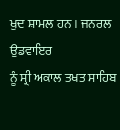ਖੁਦ ਸ਼ਾਮਲ ਹਨ । ਜਨਰਲ ਉਡਵਾਇਰ
ਨੂੰ ਸ੍ਰੀ ਅਕਾਲ ਤਖਤ ਸਾਹਿਬ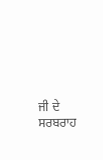ਜੀ ਦੇ ਸਰਬਰਾਹ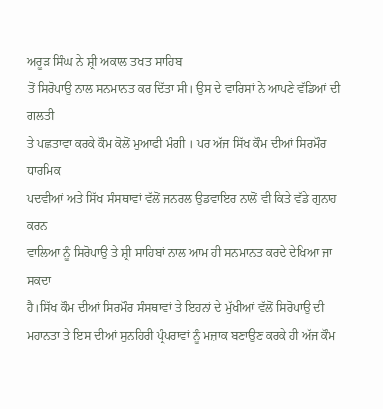ਅਰੂੜ ਸਿੰਘ ਨੇ ਸ਼੍ਰੀ ਅਕਾਲ ਤਖਤ ਸਾਹਿਬ
ਤੋਂ ਸਿਰੋਪਾਉ ਨਾਲ ਸਨਮਾਨਤ ਕਰ ਦਿੱਤਾ ਸੀ। ਉਸ ਦੇ ਵਾਰਿਸਾਂ ਨੇ ਆਪਣੇ ਵੱਡਿਆਂ ਦੀ ਗਲਤੀ
ਤੇ ਪਛਤਾਵਾ ਕਰਕੇ ਕੌਮ ਕੋਲੋਂ ਮੁਆਫੀ ਮੰਗੀ । ਪਰ ਅੱਜ ਸਿੱਖ ਕੌਮ ਦੀਆਂ ਸਿਰਮੌਰ ਧਾਰਮਿਕ
ਪਦਵੀਆਂ ਅਤੇ ਸਿੱਖ ਸੰਸਥਾਵਾਂ ਵੱਲੋਂ ਜਨਰਲ ਉਡਵਾਇਰ ਨਾਲੋਂ ਵੀ ਕਿਤੇ ਵੱਡੇ ਗੁਨਾਹ ਕਰਨ
ਵਾਲਿਆ ਨੂੰ ਸਿਰੋਪਾਉ ਤੇ ਸ਼੍ਰੀ ਸਾਹਿਬਾਂ ਨਾਲ ਆਮ ਹੀ ਸਨਮਾਨਤ ਕਰਦੇ ਦੇਖਿਆ ਜਾ ਸਕਦਾ
ਹੈ।ਸਿੱਖ ਕੌਮ ਦੀਆਂ ਸਿਰਮੌਰ ਸੰਸਥਾਵਾਂ ਤੇ ਇਹਨਾਂ ਦੇ ਮੁੱਖੀਆਂ ਵੱਲੋਂ ਸਿਰੋਪਾਉ ਦੀ
ਮਹਾਨਤਾ ਤੇ ਇਸ ਦੀਆਂ ਸੁਨਹਿਰੀ ਪ੍ਰੰਪਰਾਵਾਂ ਨੂੰ ਮਜ਼ਾਕ ਬਣਾਉਣ ਕਰਕੇ ਹੀ ਅੱਜ ਕੌਮ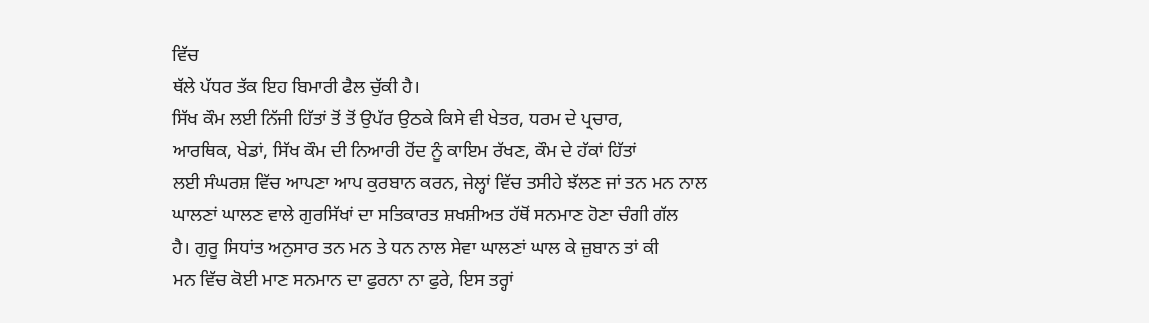ਵਿੱਚ
ਥੱਲੇ ਪੱਧਰ ਤੱਕ ਇਹ ਬਿਮਾਰੀ ਫੈਲ ਚੁੱਕੀ ਹੈ।
ਸਿੱਖ ਕੌਮ ਲਈ ਨਿੱਜੀ ਹਿੱਤਾਂ ਤੋਂ ਤੋਂ ਉਪੱਰ ਉਠਕੇ ਕਿਸੇ ਵੀ ਖੇਤਰ, ਧਰਮ ਦੇ ਪ੍ਰਚਾਰ,
ਆਰਥਿਕ, ਖੇਡਾਂ, ਸਿੱਖ ਕੌਮ ਦੀ ਨਿਆਰੀ ਹੋਂਦ ਨੂੰ ਕਾਇਮ ਰੱਖਣ, ਕੌਮ ਦੇ ਹੱਕਾਂ ਹਿੱਤਾਂ
ਲਈ ਸੰਘਰਸ਼ ਵਿੱਚ ਆਪਣਾ ਆਪ ਕੁਰਬਾਨ ਕਰਨ, ਜੇਲ੍ਹਾਂ ਵਿੱਚ ਤਸੀਹੇ ਝੱਲਣ ਜਾਂ ਤਨ ਮਨ ਨਾਲ
ਘਾਲਣਾਂ ਘਾਲਣ ਵਾਲੇ ਗੁਰਸਿੱਖਾਂ ਦਾ ਸਤਿਕਾਰਤ ਸ਼ਖਸ਼ੀਅਤ ਹੱਥੋਂ ਸਨਮਾਣ ਹੋਣਾ ਚੰਗੀ ਗੱਲ
ਹੈ। ਗੁਰੂ ਸਿਧਾਂਤ ਅਨੁਸਾਰ ਤਨ ਮਨ ਤੇ ਧਨ ਨਾਲ ਸੇਵਾ ਘਾਲਣਾਂ ਘਾਲ ਕੇ ਜ਼ੁਬਾਨ ਤਾਂ ਕੀ
ਮਨ ਵਿੱਚ ਕੋਈ ਮਾਣ ਸਨਮਾਨ ਦਾ ਫੁਰਨਾ ਨਾ ਫੁਰੇ, ਇਸ ਤਰ੍ਹਾਂ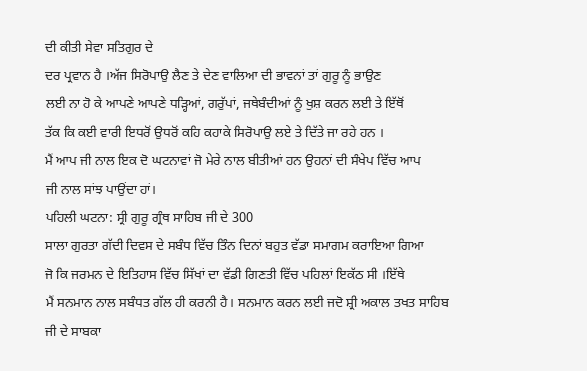ਦੀ ਕੀਤੀ ਸੇਵਾ ਸਤਿਗੁਰ ਦੇ
ਦਰ ਪ੍ਰਵਾਨ ਹੈ ।ਅੱਜ ਸਿਰੋਪਾਉ ਲੈਣ ਤੇ ਦੇਣ ਵਾਲਿਆ ਦੀ ਭਾਵਨਾਂ ਤਾਂ ਗੁਰੂ ਨੂੰ ਭਾਉਣ
ਲਈ ਨਾ ਹੋ ਕੇ ਆਪਣੇ ਆਪਣੇ ਧੜ੍ਹਿਆਂ, ਗਰੁੱਪਾਂ, ਜਥੇਬੰਦੀਆਂ ਨੂੰ ਖੁਸ਼ ਕਰਨ ਲਈ ਤੇ ਇੱਥੋਂ
ਤੱਕ ਕਿ ਕਈ ਵਾਰੀ ਇਧਰੋਂ ਉਧਰੋਂ ਕਹਿ ਕਹਾਕੇ ਸਿਰੋਪਾਉ ਲਏ ਤੇ ਦਿੱਤੇ ਜਾ ਰਹੇ ਹਨ ।
ਮੈਂ ਆਪ ਜੀ ਨਾਲ ਇਕ ਦੋ ਘਟਨਾਵਾਂ ਜੋ ਮੇਰੇ ਨਾਲ ਬੀਤੀਆਂ ਹਨ ਉਹਨਾਂ ਦੀ ਸੰਖੇਪ ਵਿੱਚ ਆਪ
ਜੀ ਨਾਲ ਸਾਂਝ ਪਾਉਂਦਾ ਹਾਂ।
ਪਹਿਲੀ ਘਟਨਾ: ਸ੍ਰੀ ਗੁਰੂ ਗ੍ਰੰਥ ਸਾਹਿਬ ਜੀ ਦੇ 300
ਸਾਲਾ ਗੁਰਤਾ ਗੱਦੀ ਦਿਵਸ ਦੇ ਸਬੰਧ ਵਿੱਚ ਤਿੰਨ ਦਿਨਾਂ ਬਹੁਤ ਵੱਡਾ ਸਮਾਗਮ ਕਰਾਇਆ ਗਿਆ
ਜੋ ਕਿ ਜਰਮਨ ਦੇ ਇਤਿਹਾਸ ਵਿੱਚ ਸਿੱਖਾਂ ਦਾ ਵੱਡੀ ਗਿਣਤੀ ਵਿੱਚ ਪਹਿਲਾਂ ਇਕੱਠ ਸੀ ।ਇੱਥੇ
ਮੈਂ ਸਨਮਾਨ ਨਾਲ ਸਬੰਧਤ ਗੱਲ ਹੀ ਕਰਨੀ ਹੈ। ਸਨਮਾਨ ਕਰਨ ਲਈ ਜਦੋ ਸ਼੍ਰੀ ਅਕਾਲ ਤਖਤ ਸਾਹਿਬ
ਜੀ ਦੇ ਸਾਬਕਾ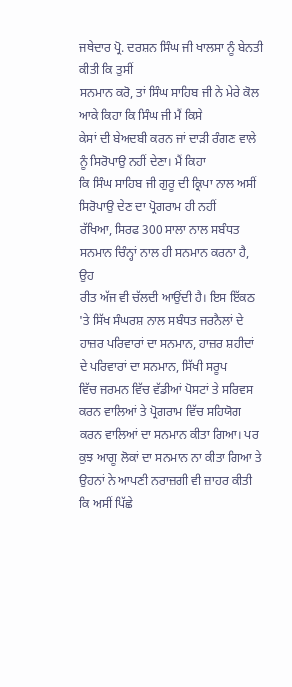ਜਥੇਦਾਰ ਪ੍ਰੋ. ਦਰਸ਼ਨ ਸਿੰਘ ਜੀ ਖਾਲਸਾ ਨੂੰ ਬੇਨਤੀ ਕੀਤੀ ਕਿ ਤੁਸੀਂ
ਸਨਮਾਨ ਕਰੋ, ਤਾਂ ਸਿੰਘ ਸਾਹਿਬ ਜੀ ਨੇ ਮੇਰੇ ਕੋਲ ਆਕੇ ਕਿਹਾ ਕਿ ਸਿੰਘ ਜੀ ਮੈਂ ਕਿਸੇ
ਕੇਸਾਂ ਦੀ ਬੇਅਦਬੀ ਕਰਨ ਜਾਂ ਦਾੜੀ ਰੰਗਣ ਵਾਲੇ ਨੂੰ ਸਿਰੋਪਾਉ ਨਹੀਂ ਦੇਣਾ। ਮੈਂ ਕਿਹਾ
ਕਿ ਸਿੰਘ ਸਾਹਿਬ ਜੀ ਗੁਰੂ ਦੀ ਕ੍ਰਿਪਾ ਨਾਲ ਅਸੀਂ ਸਿਰੋਪਾਉ ਦੇਣ ਦਾ ਪ੍ਰੋਗਰਾਮ ਹੀ ਨਹੀਂ
ਰੱਖਿਆ, ਸਿਰਫ 300 ਸਾਲਾ ਨਾਲ ਸਬੰਧਤ ਸਨਮਾਨ ਚਿੰਨ੍ਹਾਂ ਨਾਲ ਹੀ ਸਨਮਾਨ ਕਰਨਾ ਹੈ, ਉਹ
ਰੀਤ ਅੱਜ ਵੀ ਚੱਲਦੀ ਆਉਂਦੀ ਹੈ। ਇਸ ਇੱਕਠ 'ਤੇ ਸਿੱਖ ਸੰਘਰਸ਼ ਨਾਲ ਸਬੰਧਤ ਜਰਨੈਲਾਂ ਦੇ
ਹਾਜ਼ਰ ਪਰਿਵਾਰਾਂ ਦਾ ਸਨਮਾਨ, ਹਾਜ਼ਰ ਸ਼ਹੀਦਾਂ ਦੇ ਪਰਿਵਾਰਾਂ ਦਾ ਸਨਮਾਨ, ਸਿੱਖੀ ਸਰੂਪ
ਵਿੱਚ ਜਰਮਨ ਵਿੱਚ ਵੱਡੀਆਂ ਪੋਸਟਾਂ ਤੇ ਸਰਿਵਸ ਕਰਨ ਵਾਲਿਆਂ ਤੇ ਪ੍ਰੋਗਰਾਮ ਵਿੱਚ ਸਹਿਯੋਗ
ਕਰਨ ਵਾਲਿਆਂ ਦਾ ਸਨਮਾਨ ਕੀਤਾ ਗਿਆ। ਪਰ ਕੁਝ ਆਗੂ ਲੋਕਾਂ ਦਾ ਸਨਮਾਨ ਨਾ ਕੀਤਾ ਗਿਆ ਤੇ
ਉਹਨਾਂ ਨੇ ਆਪਣੀ ਨਰਾਜ਼ਗੀ ਵੀ ਜ਼ਾਹਰ ਕੀਤੀ ਕਿ ਅਸੀਂ ਪਿੱਛੇ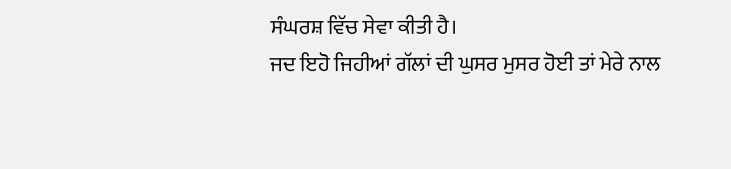ਸੰਘਰਸ਼ ਵਿੱਚ ਸੇਵਾ ਕੀਤੀ ਹੈ।
ਜਦ ਇਹੋ ਜਿਹੀਆਂ ਗੱਲਾਂ ਦੀ ਘੁਸਰ ਮੁਸਰ ਹੋਈ ਤਾਂ ਮੇਰੇ ਨਾਲ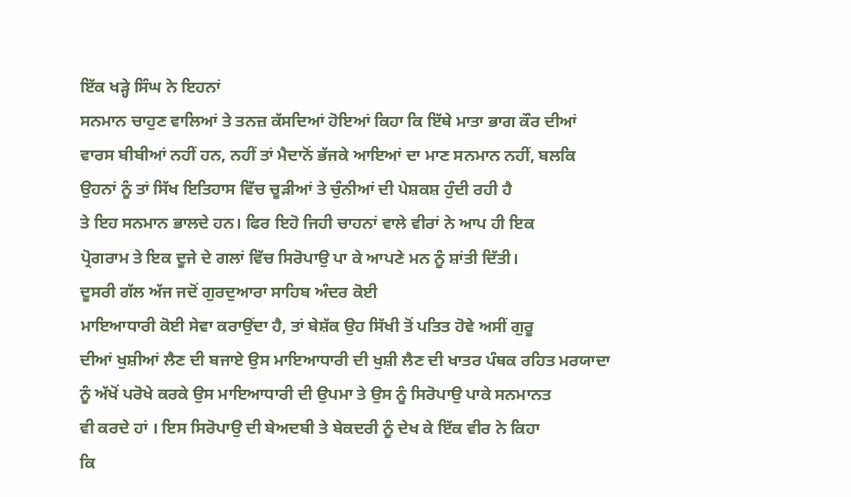ਇੱਕ ਖੜ੍ਹੇ ਸਿੰਘ ਨੇ ਇਹਨਾਂ
ਸਨਮਾਨ ਚਾਹੁਣ ਵਾਲਿਆਂ ਤੇ ਤਨਜ਼ ਕੱਸਦਿਆਂ ਹੋਇਆਂ ਕਿਹਾ ਕਿ ਇੱਥੇ ਮਾਤਾ ਭਾਗ ਕੌਰ ਦੀਆਂ
ਵਾਰਸ ਬੀਬੀਆਂ ਨਹੀਂ ਹਨ, ਨਹੀਂ ਤਾਂ ਮੈਦਾਨੋਂ ਭੱਜਕੇ ਆਇਆਂ ਦਾ ਮਾਣ ਸਨਮਾਨ ਨਹੀਂ, ਬਲਕਿ
ਉਹਨਾਂ ਨੂੰ ਤਾਂ ਸਿੱਖ ਇਤਿਹਾਸ ਵਿੱਚ ਚੂੜੀਆਂ ਤੇ ਚੁੰਨੀਆਂ ਦੀ ਪੇਸ਼ਕਸ਼ ਹੁੰਦੀ ਰਹੀ ਹੈ
ਤੇ ਇਹ ਸਨਮਾਨ ਭਾਲਦੇ ਹਨ। ਫਿਰ ਇਹੋ ਜਿਹੀ ਚਾਹਨਾਂ ਵਾਲੇ ਵੀਰਾਂ ਨੇ ਆਪ ਹੀ ਇਕ
ਪ੍ਰੋਗਰਾਮ ਤੇ ਇਕ ਦੂਜੇ ਦੇ ਗਲਾਂ ਵਿੱਚ ਸਿਰੋਪਾਉ ਪਾ ਕੇ ਆਪਣੇ ਮਨ ਨੂੰ ਸ਼ਾਂਤੀ ਦਿੱਤੀ।
ਦੂਸਰੀ ਗੱਲ ਅੱਜ ਜਦੋਂ ਗੁਰਦੁਆਰਾ ਸਾਹਿਬ ਅੰਦਰ ਕੋਈ
ਮਾਇਆਧਾਰੀ ਕੋਈ ਸੇਵਾ ਕਰਾਉਂਦਾ ਹੈ, ਤਾਂ ਬੇਸ਼ੱਕ ਉਹ ਸਿੱਖੀ ਤੋਂ ਪਤਿਤ ਹੋਵੇ ਅਸੀਂ ਗੁਰੂ
ਦੀਆਂ ਖੁਸ਼ੀਆਂ ਲੈਣ ਦੀ ਬਜਾਏ ਉਸ ਮਾਇਆਧਾਰੀ ਦੀ ਖੁਸ਼ੀ ਲੈਣ ਦੀ ਖਾਤਰ ਪੰਥਕ ਰਹਿਤ ਮਰਯਾਦਾ
ਨੂੰ ਅੱਖੋਂ ਪਰੋਖੇ ਕਰਕੇ ਉਸ ਮਾਇਆਧਾਰੀ ਦੀ ਉਪਮਾ ਤੇ ਉਸ ਨੂੰ ਸਿਰੋਪਾਉ ਪਾਕੇ ਸਨਮਾਨਤ
ਵੀ ਕਰਦੇ ਹਾਂ । ਇਸ ਸਿਰੋਪਾਉ ਦੀ ਬੇਅਦਬੀ ਤੇ ਬੇਕਦਰੀ ਨੂੰ ਦੇਖ ਕੇ ਇੱਕ ਵੀਰ ਨੇ ਕਿਹਾ
ਕਿ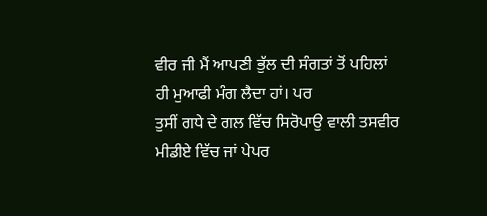ਵੀਰ ਜੀ ਮੈਂ ਆਪਣੀ ਭੁੱਲ ਦੀ ਸੰਗਤਾਂ ਤੋਂ ਪਹਿਲਾਂ ਹੀ ਮੁਆਫੀ ਮੰਗ ਲੈਦਾ ਹਾਂ। ਪਰ
ਤੁਸੀਂ ਗਧੇ ਦੇ ਗਲ ਵਿੱਚ ਸਿਰੋਪਾਉ ਵਾਲੀ ਤਸਵੀਰ ਮੀਡੀਏ ਵਿੱਚ ਜਾਂ ਪੇਪਰ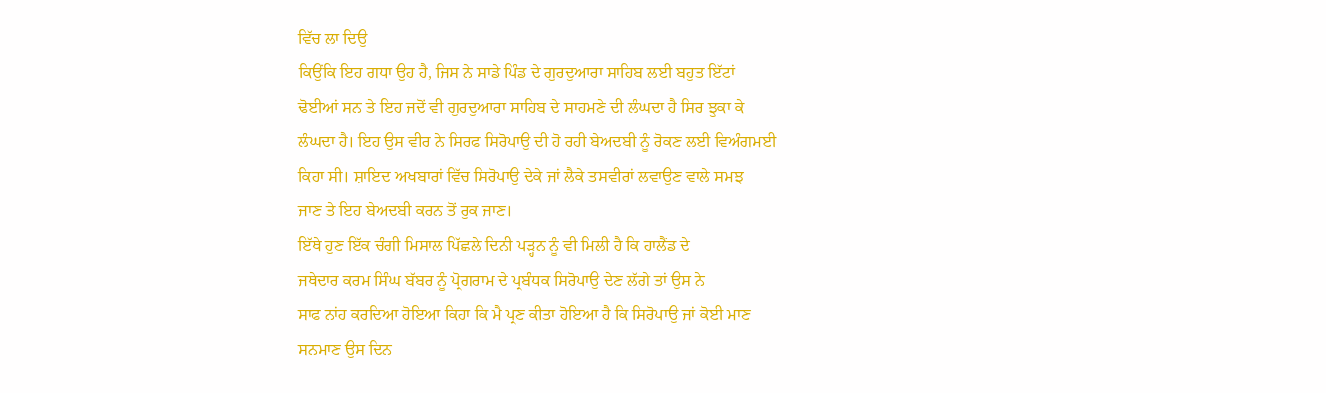ਵਿੱਚ ਲਾ ਦਿਉ
ਕਿਉਂਕਿ ਇਹ ਗਧਾ ਉਹ ਹੈ, ਜਿਸ ਨੇ ਸਾਡੇ ਪਿੰਡ ਦੇ ਗੁਰਦੁਆਰਾ ਸਾਹਿਬ ਲਈ ਬਹੁਤ ਇੱਟਾਂ
ਢੋਈਆਂ ਸਨ ਤੇ ਇਹ ਜਦੋਂ ਵੀ ਗੁਰਦੁਆਰਾ ਸਾਹਿਬ ਦੇ ਸਾਹਮਣੇ ਦੀ ਲੰਘਦਾ ਹੈ ਸਿਰ ਝੁਕਾ ਕੇ
ਲੰਘਦਾ ਹੈ। ਇਹ ਉਸ ਵੀਰ ਨੇ ਸਿਰਫ ਸਿਰੋਪਾਉ ਦੀ ਹੋ ਰਹੀ ਬੇਅਦਬੀ ਨੂੰ ਰੋਕਣ ਲਈ ਵਿਅੰਗਮਈ
ਕਿਹਾ ਸੀ। ਸ਼ਾਇਦ ਅਖਬਾਰਾਂ ਵਿੱਚ ਸਿਰੋਪਾਉ ਦੇਕੇ ਜਾਂ ਲੈਕੇ ਤਸਵੀਰਾਂ ਲਵਾਉਣ ਵਾਲੇ ਸਮਝ
ਜਾਣ ਤੇ ਇਹ ਬੇਅਦਬੀ ਕਰਨ ਤੋਂ ਰੁਕ ਜਾਣ।
ਇੱਥੇ ਹੁਣ ਇੱਕ ਚੰਗੀ ਮਿਸਾਲ ਪਿੱਛਲੇ ਦਿਨੀ ਪੜ੍ਹਨ ਨੂੰ ਵੀ ਮਿਲੀ ਹੈ ਕਿ ਹਾਲੈਂਡ ਦੇ
ਜਥੇਦਾਰ ਕਰਮ ਸਿੰਘ ਬੱਬਰ ਨੂੰ ਪ੍ਰੋਗਰਾਮ ਦੇ ਪ੍ਰਬੰਧਕ ਸਿਰੋਪਾਉ ਦੇਣ ਲੱਗੇ ਤਾਂ ਉਸ ਨੇ
ਸਾਫ ਨਾਂਹ ਕਰਦਿਆ ਹੋਇਆ ਕਿਹਾ ਕਿ ਮੈ ਪ੍ਰਣ ਕੀਤਾ ਹੋਇਆ ਹੈ ਕਿ ਸਿਰੋਪਾਉ ਜਾਂ ਕੋਈ ਮਾਣ
ਸਨਮਾਣ ਉਸ ਦਿਨ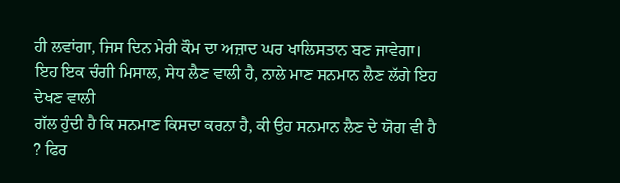ਹੀ ਲਵਾਂਗਾ, ਜਿਸ ਦਿਨ ਮੇਰੀ ਕੌਮ ਦਾ ਅਜ਼ਾਦ ਘਰ ਖਾਲਿਸਤਾਨ ਬਣ ਜਾਵੇਗਾ।
ਇਹ ਇਕ ਚੰਗੀ ਮਿਸਾਲ, ਸੇਧ ਲੈਣ ਵਾਲੀ ਹੈ, ਨਾਲੇ ਮਾਣ ਸਨਮਾਨ ਲੈਣ ਲੱਗੇ ਇਹ ਦੇਖਣ ਵਾਲੀ
ਗੱਲ ਹੁੰਦੀ ਹੈ ਕਿ ਸਨਮਾਣ ਕਿਸਦਾ ਕਰਨਾ ਹੈ, ਕੀ ਉਹ ਸਨਮਾਨ ਲੈਣ ਦੇ ਯੋਗ ਵੀ ਹੈ ? ਫਿਰ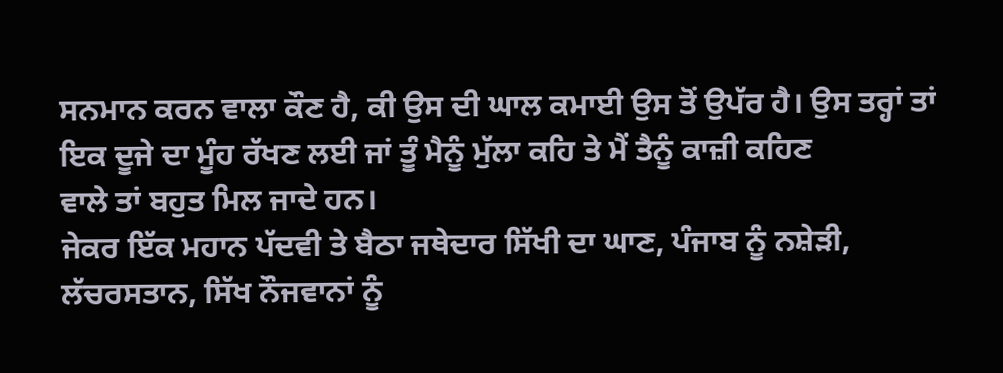ਸਨਮਾਨ ਕਰਨ ਵਾਲਾ ਕੌਣ ਹੈ, ਕੀ ਉਸ ਦੀ ਘਾਲ ਕਮਾਈ ਉਸ ਤੋਂ ਉਪੱਰ ਹੈ। ਉਸ ਤਰ੍ਹਾਂ ਤਾਂ
ਇਕ ਦੂਜੇ ਦਾ ਮੂੰਹ ਰੱਖਣ ਲਈ ਜਾਂ ਤੂੰ ਮੈਨੂੰ ਮੁੱਲਾ ਕਹਿ ਤੇ ਮੈਂ ਤੈਨੂੰ ਕਾਜ਼ੀ ਕਹਿਣ
ਵਾਲੇ ਤਾਂ ਬਹੁਤ ਮਿਲ ਜਾਦੇ ਹਨ।
ਜੇਕਰ ਇੱਕ ਮਹਾਨ ਪੱਦਵੀ ਤੇ ਬੈਠਾ ਜਥੇਦਾਰ ਸਿੱਖੀ ਦਾ ਘਾਣ, ਪੰਜਾਬ ਨੂੰ ਨਸ਼ੇੜੀ,
ਲੱਚਰਸਤਾਨ, ਸਿੱਖ ਨੌਜਵਾਨਾਂ ਨੂੰ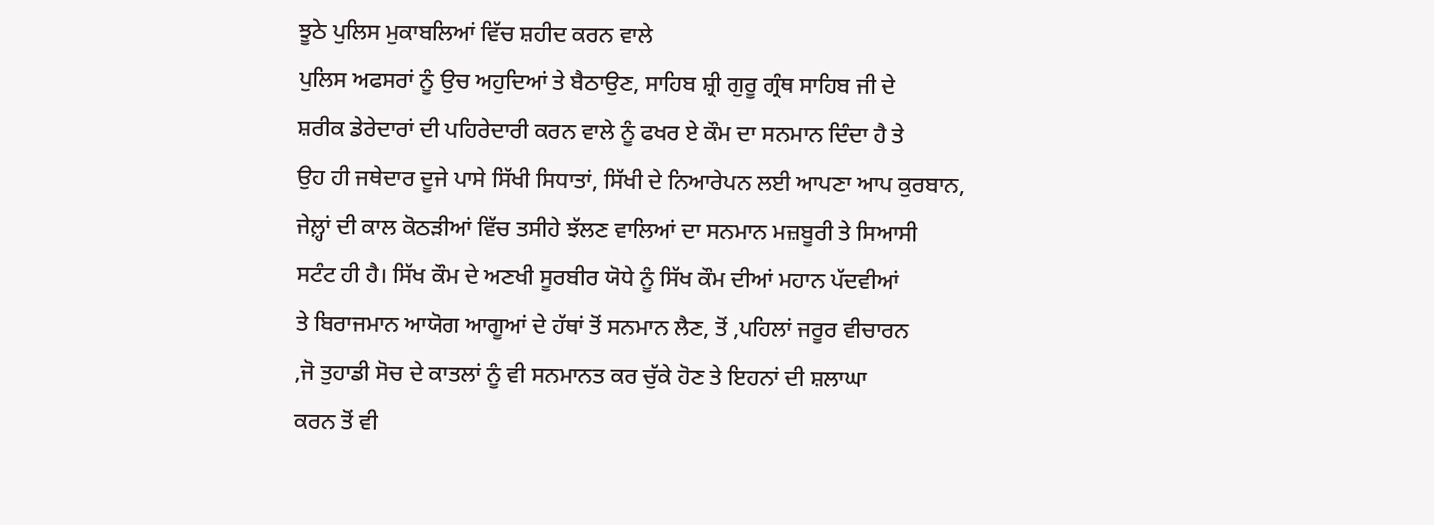ਝੂਠੇ ਪੁਲਿਸ ਮੁਕਾਬਲਿਆਂ ਵਿੱਚ ਸ਼ਹੀਦ ਕਰਨ ਵਾਲੇ
ਪੁਲਿਸ ਅਫਸਰਾਂ ਨੂੰ ਉਚ ਅਹੁਦਿਆਂ ਤੇ ਬੈਠਾਉਣ, ਸਾਹਿਬ ਸ਼੍ਰੀ ਗੁਰੂ ਗ੍ਰੰਥ ਸਾਹਿਬ ਜੀ ਦੇ
ਸ਼ਰੀਕ ਡੇਰੇਦਾਰਾਂ ਦੀ ਪਹਿਰੇਦਾਰੀ ਕਰਨ ਵਾਲੇ ਨੂੰ ਫਖਰ ਏ ਕੌਮ ਦਾ ਸਨਮਾਨ ਦਿੰਦਾ ਹੈ ਤੇ
ਉਹ ਹੀ ਜਥੇਦਾਰ ਦੂਜੇ ਪਾਸੇ ਸਿੱਖੀ ਸਿਧਾਤਾਂ, ਸਿੱਖੀ ਦੇ ਨਿਆਰੇਪਨ ਲਈ ਆਪਣਾ ਆਪ ਕੁਰਬਾਨ,
ਜੇਲ਼੍ਹਾਂ ਦੀ ਕਾਲ ਕੋਠੜੀਆਂ ਵਿੱਚ ਤਸੀਹੇ ਝੱਲਣ ਵਾਲਿਆਂ ਦਾ ਸਨਮਾਨ ਮਜ਼ਬੂਰੀ ਤੇ ਸਿਆਸੀ
ਸਟੰਟ ਹੀ ਹੈ। ਸਿੱਖ ਕੌਮ ਦੇ ਅਣਖੀ ਸੂਰਬੀਰ ਯੋਧੇ ਨੂੰ ਸਿੱਖ ਕੌਮ ਦੀਆਂ ਮਹਾਨ ਪੱਦਵੀਆਂ
ਤੇ ਬਿਰਾਜਮਾਨ ਆਯੋਗ ਆਗੂਆਂ ਦੇ ਹੱਥਾਂ ਤੋਂ ਸਨਮਾਨ ਲੈਣ, ਤੋਂ ,ਪਹਿਲਾਂ ਜਰੂਰ ਵੀਚਾਰਨ
,ਜੋ ਤੁਹਾਡੀ ਸੋਚ ਦੇ ਕਾਤਲਾਂ ਨੂੰ ਵੀ ਸਨਮਾਨਤ ਕਰ ਚੁੱਕੇ ਹੋਣ ਤੇ ਇਹਨਾਂ ਦੀ ਸ਼ਲਾਘਾ
ਕਰਨ ਤੋਂ ਵੀ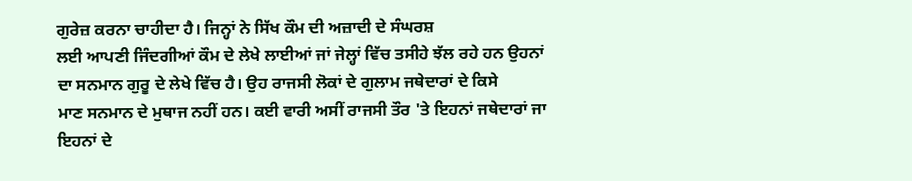ਗੁਰੇਜ਼ ਕਰਨਾ ਚਾਹੀਦਾ ਹੈ। ਜਿਨ੍ਹਾਂ ਨੇ ਸਿੱਖ ਕੌਮ ਦੀ ਅਜ਼ਾਦੀ ਦੇ ਸੰਘਰਸ਼
ਲਈ ਆਪਣੀ ਜਿੰਦਗੀਆਂ ਕੌਮ ਦੇ ਲੇਖੇ ਲਾਈਆਂ ਜਾਂ ਜੇਲ੍ਹਾਂ ਵਿੱਚ ਤਸੀਹੇ ਝੱਲ ਰਹੇ ਹਨ ਉਹਨਾਂ
ਦਾ ਸਨਮਾਨ ਗੁਰੂ ਦੇ ਲੇਖੇ ਵਿੱਚ ਹੈ। ਉਹ ਰਾਜਸੀ ਲੋਕਾਂ ਦੇ ਗੁਲਾਮ ਜਥੇਦਾਰਾਂ ਦੇ ਕਿਸੇ
ਮਾਣ ਸਨਮਾਨ ਦੇ ਮੁਥਾਜ ਨਹੀਂ ਹਨ। ਕਈ ਵਾਰੀ ਅਸੀਂ ਰਾਜਸੀ ਤੌਰ 'ਤੇ ਇਹਨਾਂ ਜਥੇਦਾਰਾਂ ਜਾ
ਇਹਨਾਂ ਦੇ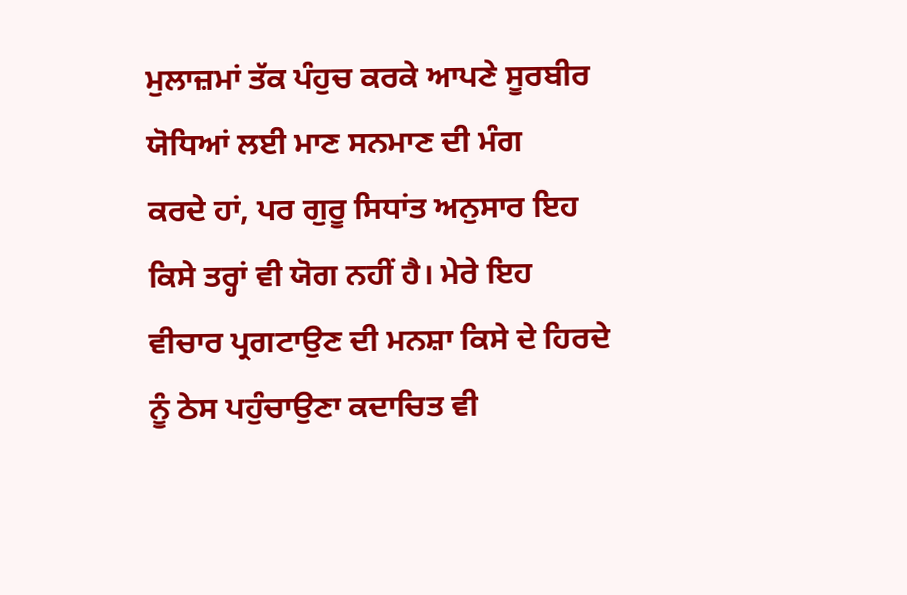ਮੁਲਾਜ਼ਮਾਂ ਤੱਕ ਪੰਹੁਚ ਕਰਕੇ ਆਪਣੇ ਸੂਰਬੀਰ ਯੋਧਿਆਂ ਲਈ ਮਾਣ ਸਨਮਾਣ ਦੀ ਮੰਗ
ਕਰਦੇ ਹਾਂ, ਪਰ ਗੁਰੂ ਸਿਧਾਂਤ ਅਨੁਸਾਰ ਇਹ ਕਿਸੇ ਤਰ੍ਹਾਂ ਵੀ ਯੋਗ ਨਹੀਂ ਹੈ। ਮੇਰੇ ਇਹ
ਵੀਚਾਰ ਪ੍ਰਗਟਾਉਣ ਦੀ ਮਨਸ਼ਾ ਕਿਸੇ ਦੇ ਹਿਰਦੇ ਨੂੰ ਠੇਸ ਪਹੁੰਚਾਉਣਾ ਕਦਾਚਿਤ ਵੀ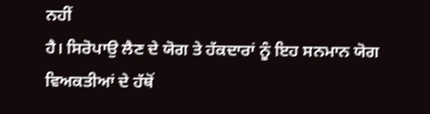ਨਹੀਂ
ਹੈ। ਸਿਰੋਪਾਉ ਲੈਣ ਦੇ ਯੋਗ ਤੇ ਹੱਕਦਾਰਾਂ ਨੂੰ ਇਹ ਸਨਮਾਨ ਯੋਗ ਵਿਅਕਤੀਆਂ ਦੇ ਹੱਥੋਂ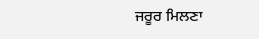ਜਰੂਰ ਮਿਲਣਾ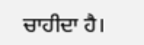ਚਾਹੀਦਾ ਹੈ।